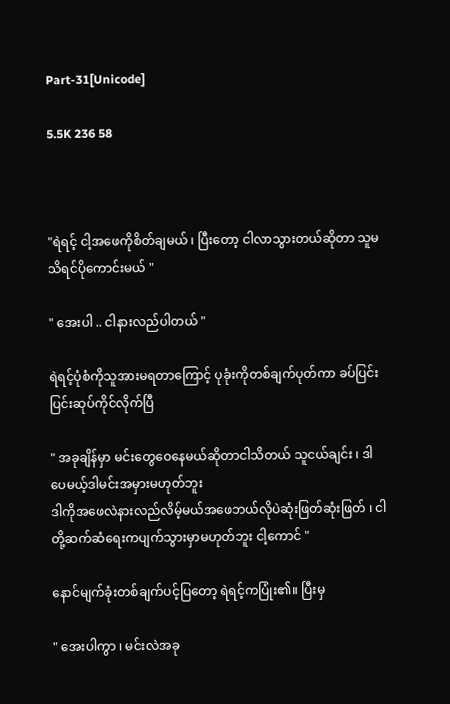Part-31[Unicode]

5.5K 236 58



"ရဲရင့် ငါ့အဖေကိုစိတ်ချမယ် ၊ ပြီးတော့ ငါလာသွားတယ်ဆိုတာ သူမသိရင်ပိုကောင်းမယ် "

" အေးပါ .. ငါနားလည်ပါတယ် "

ရဲရင့်ပုံစံကိုသူအားမရတာကြောင့် ပုခုံးကိုတစ်ချက်ပုတ်ကာ ခပ်ပြင်းပြင်းဆုပ်ကိုင်လိုက်ပြီ

" အခုချိန်မှာ မင်းတွေဝေနေမယ်ဆိုတာငါသိတယ် သူငယ်ချင်း ၊ ဒါပေမယ့်ဒါမင်းအမှားမဟုတ်ဘူး
ဒါကိုအဖေလဲနားလည်လိမ့်မယ်အဖေဘယ်လိုပဲဆုံးဖြတ်ဆုံးဖြတ် ၊ ငါတို့ဆက်ဆံရေးကပျက်သွားမှာမဟုတ်ဘူး ငါ့ကောင် "

နောင်မျက်ခုံးတစ်ချက်ပင့်ပြတော့ ရဲရင့်ကပြုံး၏။ ပြီးမှ

" အေးပါကွာ ၊ မင်းလဲအခု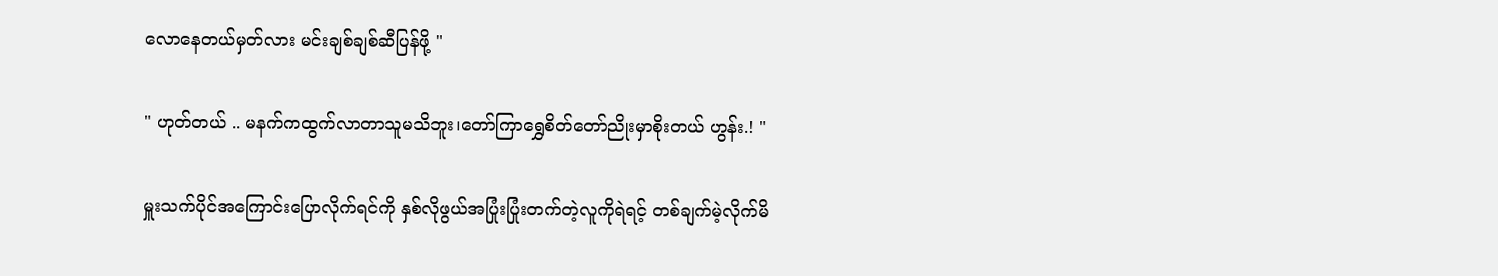လောနေတယ်မှတ်လား မင်းချစ်ချစ်ဆီပြန်ဖို့ "

" ဟုတ်တယ် .. မနက်ကထွက်လာတာသူမသိဘူး၊တော်ကြာရွှေစိတ်တော်ညိုးမှာစိုးတယ် ဟွန်း.! "

မှူးသက်ပိုင်အကြောင်းပြောလိုက်ရင်ကို နှစ်လိုဖွယ်အပြုံးပြုံးတက်တဲ့လူကိုရဲရင့် တစ်ချက်မဲ့လိုက်မိ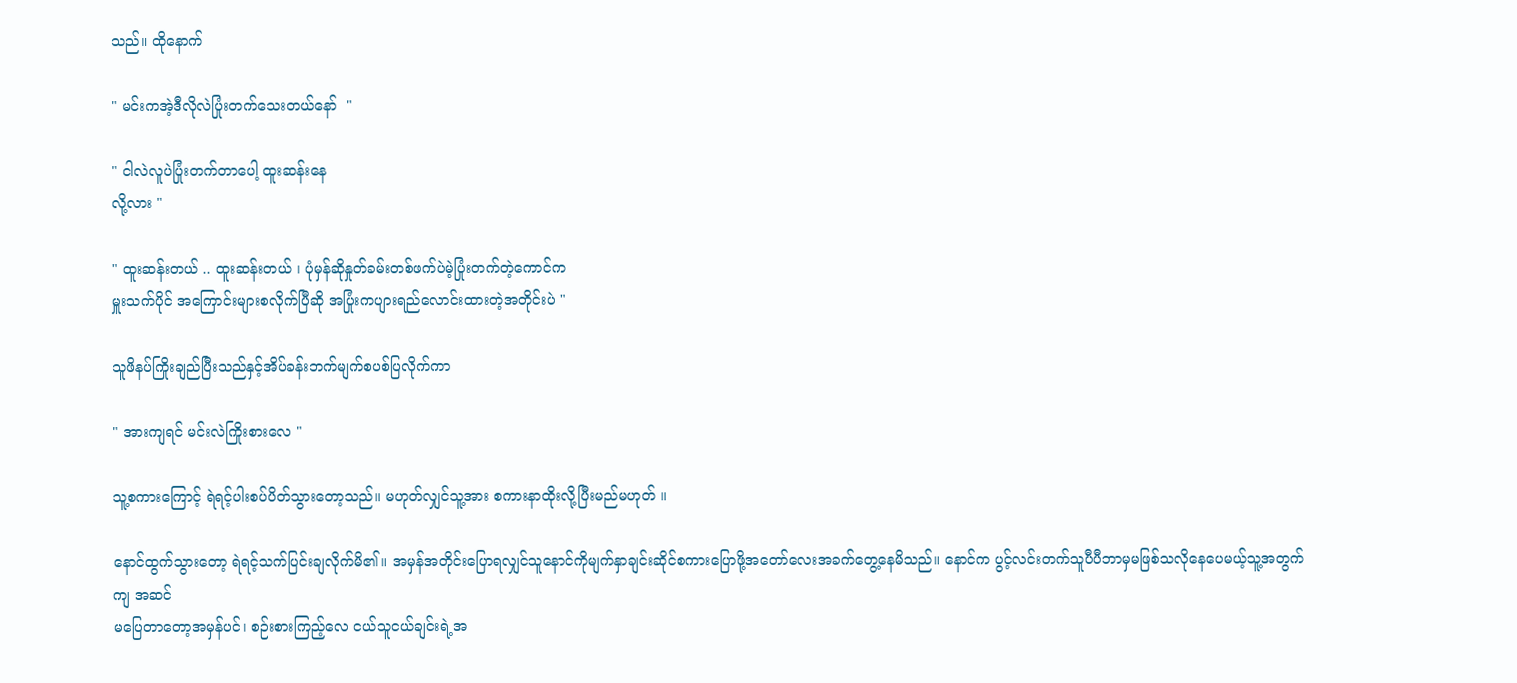သည်။ ထိုနောက်

" မင်းကအဲ့ဒီလိုလဲပြုံးတက်သေးတယ်နော်  "

" ငါလဲလူပဲပြုံးတက်တာပေါ့ ထူးဆန်းနေ
လို့လား "

" ထူးဆန်းတယ် .. ထူးဆန်းတယ် ၊ ပုံမှန်ဆိုနှုတ်ခမ်းတစ်ဖက်ပဲမဲ့ပြုံးတက်တဲ့ကောင်က
မှူးသက်ပိုင် အကြောင်းများစလိုက်ပြီဆို အပြုံးကပျားရည်လောင်းထားတဲ့အတိုင်းပဲ "

သူဖိနပ်ကြိုးချည်ပြီးသည်နှင့်အိပ်ခန်းဘက်မျက်စပစ်ပြလိုက်ကာ

" အားကျရင် မင်းလဲကြိုးစားလေ "

သူ့စကားကြောင့် ရဲရင့်ပါးစပ်ပိတ်သွားတော့သည်။ မဟုတ်လျှင်သူ့အား စကားနာထိုးလို့ပြီးမည်မဟုတ် ။

နောင်ထွက်သွားတော့ ရဲရင့်သက်ပြင်းချလိုက်မိ၏။ အမှန်အတိုင်းပြောရလျှင်သူနောင်ကိုမျက်နှာချင်းဆိုင်စကားပြောဖို့အတော်လေးအခက်တွေ့နေမိသည်။ နောင်က ပွင့်လင်းတက်သူပီပီဘာမှမဖြစ်သလိုနေပေမယ့်သူ့အတွက်ကျ အဆင်
မပြေတာတော့အမှန်ပင်၊ စဉ်းစားကြည့်လေ ငယ်သူငယ်ချင်းရဲ့အ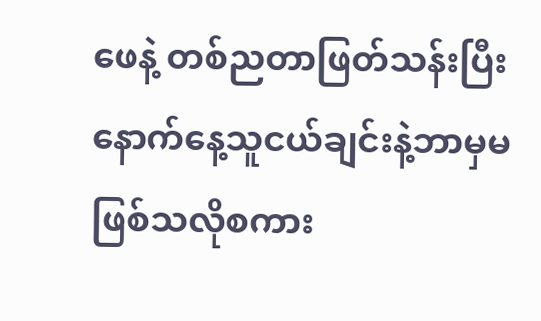ဖေနဲ့ တစ်ညတာဖြတ်သန်းပြီး နောက်နေ့သူငယ်ချင်းနဲ့ဘာမှမဖြစ်သလိုစကား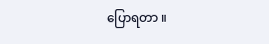ပြောရတာ ။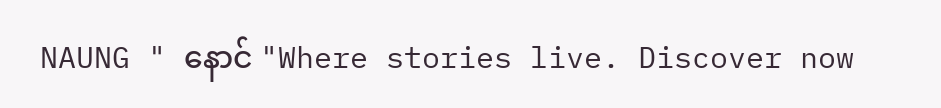NAUNG " နောင် "Where stories live. Discover now